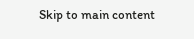Skip to main content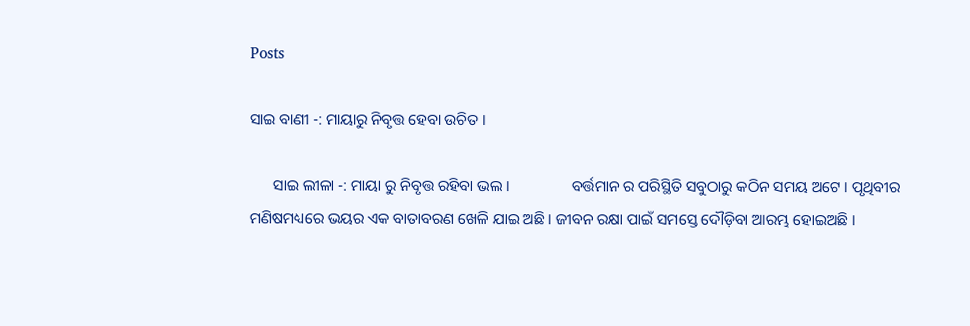Posts

ସାଇ ବାଣୀ -: ମାୟାରୁ ନିବୃତ୍ତ ହେବା ଉଚିତ ।

      ସାଇ ଲୀଳା -: ମାୟା ରୁ ନିବୃତ୍ତ ରହିବା ଭଲ ।                ବର୍ତ୍ତମାନ ର ପରିସ୍ଥିତି ସବୁଠାରୁ କଠିନ ସମୟ ଅଟେ । ପୃଥିବୀର ମଣିଷମଧ୍ୟରେ ଭୟର ଏକ ବାତାବରଣ ଖେଳି ଯାଇ ଅଛି । ଜୀବନ ରକ୍ଷା ପାଇଁ ସମସ୍ତେ ଦୌଡ଼ିବା ଆରମ୍ଭ ହୋଇଅଛି ।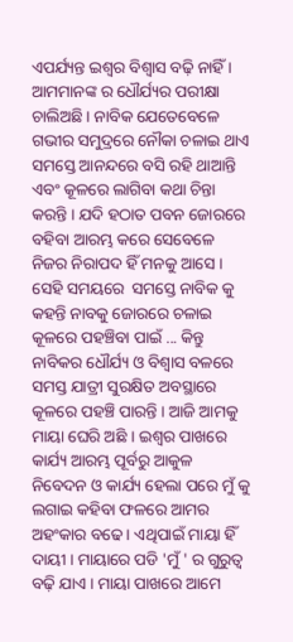ଏପର୍ଯ୍ୟନ୍ତ ଇଶ୍ଵର ବିଶ୍ୱାସ ବଢ଼ି ନାହିଁ । ଆମମାନଙ୍କ ର ଧୌର୍ଯ୍ୟର ପରୀକ୍ଷା ଚାଲିଅଛି । ନାବିକ ଯେତେବେଳେ ଗଭୀର ସମୁଦ୍ରରେ ନୌକା ଚଳାଇ ଥାଏ ସମସ୍ତେ ଆନନ୍ଦରେ ବସି ରହି ଥାଆନ୍ତି ଏବଂ କୂଳରେ ଲାଗିବା କଥା ଚିନ୍ତା କରନ୍ତି । ଯଦି ହଠାତ ପବନ ଜୋରରେ ବହିବା ଆରମ୍ଭ କରେ ସେବେଳେ ନିଜର ନିରାପଦ ହିଁ ମନକୁ ଆସେ । ସେହି ସମୟରେ  ସମସ୍ତେ ନାବିକ କୁ କହନ୍ତି ନାବକୁ ଜୋରରେ ଚଳାଇ କୂଳରେ ପହଞ୍ଚିବା ପାଇଁ ... କିନ୍ତୁ ନାବିକର ଧୌର୍ଯ୍ୟ ଓ ବିଶ୍ୱାସ ବଳରେ ସମସ୍ତ ଯାତ୍ରୀ ସୁରକ୍ଷିତ ଅବସ୍ଥାରେ କୂଳରେ ପହଞ୍ଚି ପାରନ୍ତି । ଆଜି ଆମକୁ ମାୟା ଘେରି ଅଛି । ଇଶ୍ଵର ପାଖରେ କାର୍ଯ୍ୟ ଆରମ୍ଭ ପୂର୍ବରୁ ଆକୁଳ ନିବେଦନ ଓ କାର୍ଯ୍ୟ ହେଲା ପରେ ମୁଁ କୁ ଲଗାଇ କହିବା ଫଳରେ ଆମର ଅହଂକାର ବଢେ । ଏଥିପାଇଁ ମାୟା ହିଁ ଦାୟୀ । ମାୟାରେ ପଡି 'ମୁଁ ' ର ଗୁରୁତ୍ୱ ବଢ଼ି ଯାଏ । ମାୟା ପାଖରେ ଆମେ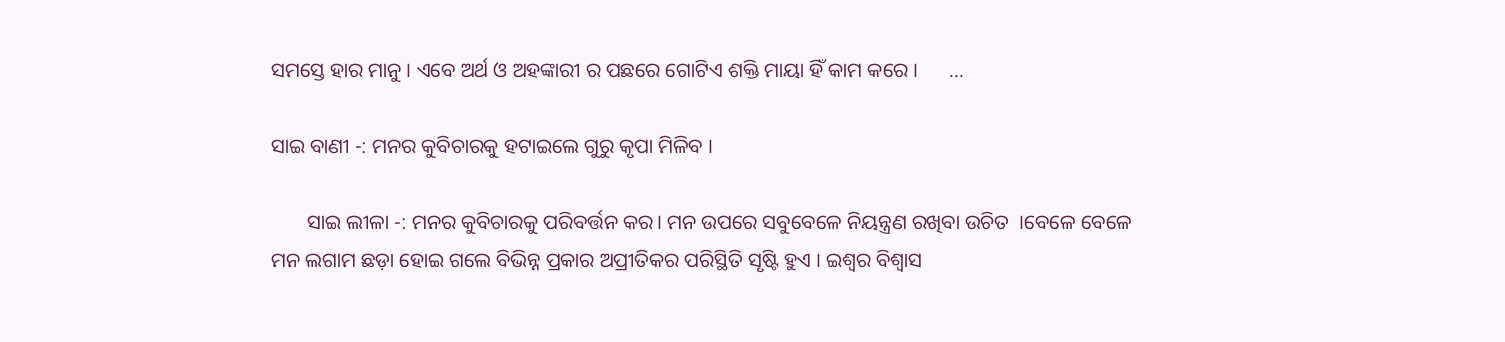ସମସ୍ତେ ହାର ମାନୁ । ଏବେ ଅର୍ଥ ଓ ଅହଙ୍କାରୀ ର ପଛରେ ଗୋଟିଏ ଶକ୍ତି ମାୟା ହିଁ କାମ କରେ ।      ...

ସାଇ ବାଣୀ -: ମନର କୁବିଚାରକୁ ହଟାଇଲେ ଗୁରୁ କୃପା ମିଳିବ ।

       ସାଇ ଲୀଳା -: ମନର କୁବିଚାରକୁ ପରିବର୍ତ୍ତନ କର। ମନ ଉପରେ ସବୁବେଳେ ନିୟନ୍ତ୍ରଣ ରଖିବା ଉଚିତ  ।ବେଳେ ବେଳେ ମନ ଲଗାମ ଛଡ଼ା ହୋଇ ଗଲେ ବିଭିନ୍ନ ପ୍ରକାର ଅପ୍ରୀତିକର ପରିସ୍ଥିତି ସୃଷ୍ଟି ହୁଏ । ଇଶ୍ଵର ବିଶ୍ବାସ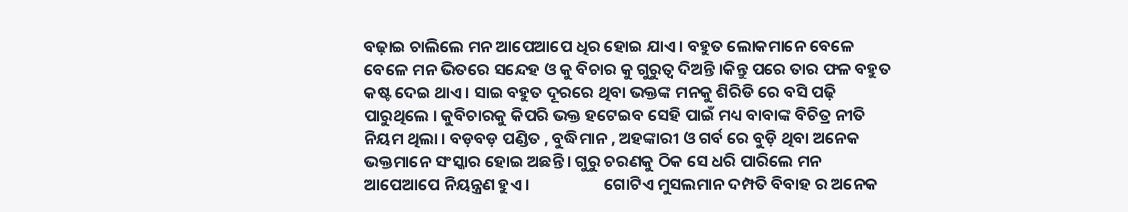ବଢ଼ାଇ ଚାଲିଲେ ମନ ଆପେଆପେ ଧିର ହୋଇ ଯାଏ । ବହୁତ ଲୋକମାନେ ବେଳେ ବେଳେ ମନ ଭିତରେ ସନ୍ଦେହ ଓ କୁ ବିଚାର କୁ ଗୁରୁତ୍ୱ ଦିଅନ୍ତି ।କିନ୍ତୁ ପରେ ତାର ଫଳ ବହୁତ କଷ୍ଟ ଦେଇ ଥାଏ । ସାଇ ବହୁତ ଦୂରରେ ଥିବା ଭକ୍ତଙ୍କ ମନକୁ ଶିରିଡି ରେ ବସି ପଢ଼ି ପାରୁଥିଲେ । କୁବିଚାରକୁ କିପରି ଭକ୍ତ ହଟେଇବ ସେହି ପାଇଁ ମଧ୍ୟ ବାବାଙ୍କ ବିଚିତ୍ର ନୀତି ନିୟମ ଥିଲା । ବଡ଼ବଡ଼ ପଣ୍ଡିତ , ବୁଦ୍ଧିମାନ , ଅହଙ୍କାରୀ ଓ ଗର୍ବ ରେ ବୁଡ଼ି ଥିବା ଅନେକ ଭକ୍ତମାନେ ସଂସ୍କାର ହୋଇ ଅଛନ୍ତି । ଗୁରୁ ଚରଣକୁ ଠିକ ସେ ଧରି ପାରିଲେ ମନ ଆପେଆପେ ନିୟନ୍ତ୍ରଣ ହୁଏ ।                    ଗୋଟିଏ ମୁସଲମାନ ଦମ୍ପତି ବିବାହ ର ଅନେକ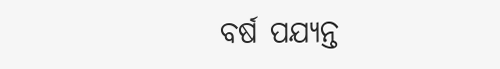ବର୍ଷ ପଯ୍ୟନ୍ତ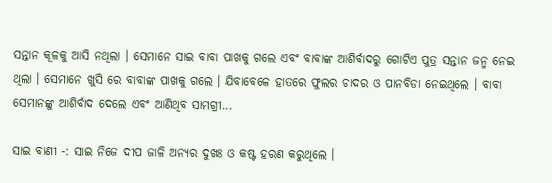ସନ୍ତାନ କୂଳକୁ ଆସି ନଥିଲା । ସେମାନେ ସାଇ ବାବା ପାଖକୁ ଗଲେ ଏବଂ ବାବାଙ୍କ ଆଶିର୍ବାଦରୁ ଗୋଟିଏ ପୁତ୍ର ସନ୍ତାନ ଜନ୍ମ ନେଇ ଥିଲା । ସେମାନେ ଖୁସି ରେ ବାବାଙ୍କ ପାଖକୁ ଗଲେ । ଯିବାବେଳେ ହାତରେ ଫୁଲର ଚାଦର ଓ ପାନବିଡା ନେଇଥିଲେ । ବାବା ସେମାନଙ୍କୁ ଆଶିର୍ବାଦ ଦେଲେ ଏବଂ ଆଣିଥିବ ସାମଗ୍ରୀ...

ସାଇ ବାଣୀ -: ସାଇ ନିଜେ ଦୀପ ଜାଳି ଅନ୍ୟର ଦୁଖଃ ଓ କଷ୍ଟ ହରଣ କରୁଥିଲେ ।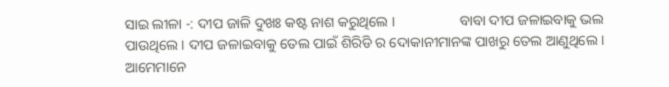ସାଇ ଲୀଳା -: ଦୀପ ଜାଳି ଦୁଖଃ କଷ୍ଟ ନାଶ କରୁଥିଲେ ।                  ବାବା ଦୀପ ଜଳାଇବାକୁ ଭଲ ପାଉଥିଲେ । ଦୀପ ଜଳାଇବାକୁ ତେଲ ପାଇଁ ଶିରିଡି ର ଦୋକାନୀମାନଙ୍କ ପାଖରୁ ତେଲ ଆଣୁଥିଲେ । ଆମେମାନେ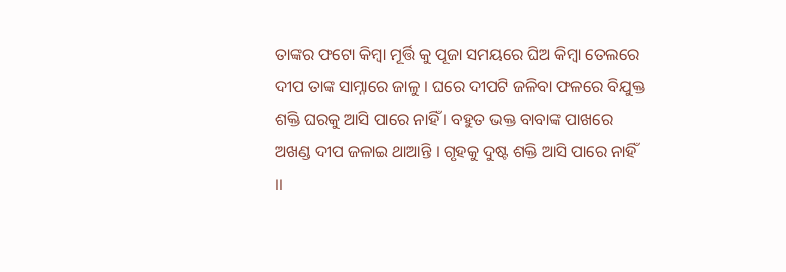ତାଙ୍କର ଫଟୋ କିମ୍ବା ମୂର୍ତ୍ତି କୁ ପୂଜା ସମୟରେ ଘିଅ କିମ୍ବା ତେଲରେ ଦୀପ ତାଙ୍କ ସାମ୍ନାରେ ଜାଳୁ । ଘରେ ଦୀପଟି ଜଳିବା ଫଳରେ ବିଯୁକ୍ତ ଶକ୍ତି ଘରକୁ ଆସି ପାରେ ନାହିଁ । ବହୁତ ଭକ୍ତ ବାବାଙ୍କ ପାଖରେ ଅଖଣ୍ଡ ଦୀପ ଜଳାଇ ଥାଆନ୍ତି । ଗୃହକୁ ଦୁଷ୍ଟ ଶକ୍ତି ଆସି ପାରେ ନାହିଁ ।।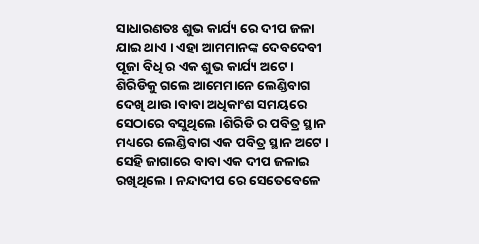ସାଧାରଣତଃ ଶୁଭ କାର୍ଯ୍ୟ ରେ ଦୀପ ଜଳା ଯାଇ ଥାଏ । ଏହା ଆମମାନଙ୍କ ଦେବଦେବୀ ପୂଜା ବିଧି ର ଏକ ଶୁଭ କାର୍ଯ୍ୟ ଅଟେ ।  ଶିରିଡିକୁ ଗଲେ ଆମେମାନେ ଲେଣ୍ଡିବାଗ ଦେଖି ଥାଉ ।ବାବା ଅଧିକାଂଶ ସମୟରେ ସେଠାରେ ବସୁଥିଲେ ।ଶିରିଡି ର ପବିତ୍ର ସ୍ଥାନ ମଧ୍ୟରେ ଲେଣ୍ଡିବାଗ ଏକ ପବିତ୍ର ସ୍ଥାନ ଅଟେ । ସେହି ଜାଗାରେ ବାବା ଏକ ଦୀପ ଜଳାଇ ରଖିଥିଲେ । ନନ୍ଦାଦୀପ ରେ ସେତେବେଳେ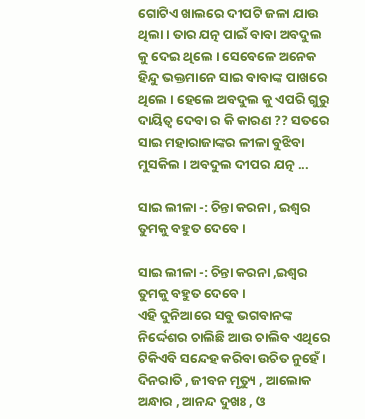ଗୋଟିଏ ଖାଲରେ ଦୀପଟି ଜଳା ଯାଉ ଥିଲା । ତାର ଯତ୍ନ ପାଇଁ ବାବା ଅବଦୁଲ କୁ ଦେଇ ଥିଲେ । ସେବେଳେ ଅନେକ ହିନ୍ଦୁ ଭକ୍ତମାନେ ସାଇ ବାବାଙ୍କ ପାଖରେ ଥିଲେ । ହେଲେ ଅବଦୁଲ କୁ ଏପରି ଗୁରୁ ଦାୟିତ୍ୱ ଦେବା ର କି କାରଣ ?? ସତରେ ସାଇ ମହାରାଜାଙ୍କର ଳୀଳା ବୁଝିବା ମୁସକିଲ । ଅବଦୁଲ ଦୀପର ଯତ୍ନ ...

ସାଇ ଲୀଳା -: ଚିନ୍ତା କରନା , ଇଶ୍ଵର ତୁମକୁ ବହୁତ ଦେବେ ।

ସାଇ ଲୀଳା -: ଚିନ୍ତା କରନା ,ଇଶ୍ଵର ତୁମକୁ ବହୁତ ଦେବେ ।                                 ଏହି ଦୁନିଆରେ ସବୁ ଭଗବାନଙ୍କ ନିର୍ଦ୍ଦେଶର ଚାଲିଛି ଆଉ ଚାଲିବ ଏଥିରେ ଟିକିଏବି ସନ୍ଦେହ କରିବା ଉଚିତ ନୁହେଁ । ଦିନରାତି , ଜୀବନ ମୃତ୍ୟୁ , ଆଲୋକ ଅନ୍ଧାର , ଆନନ୍ଦ ଦୁଖଃ , ଓ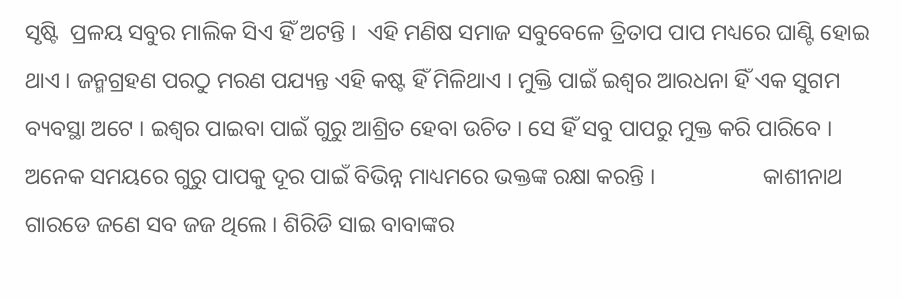ସୃଷ୍ଟି  ପ୍ରଳୟ ସବୁର ମାଲିକ ସିଏ ହିଁ ଅଟନ୍ତି ।  ଏହି ମଣିଷ ସମାଜ ସବୁବେଳେ ତ୍ରିତାପ ପାପ ମଧ୍ୟରେ ଘାଣ୍ଟି ହୋଇ ଥାଏ । ଜନ୍ମଗ୍ରହଣ ପରଠୁ ମରଣ ପଯ୍ୟନ୍ତ ଏହି କଷ୍ଟ ହିଁ ମିଳିଥାଏ । ମୁକ୍ତି ପାଇଁ ଇଶ୍ଵର ଆରଧନା ହିଁ ଏକ ସୁଗମ ବ୍ୟବସ୍ଥା ଅଟେ । ଇଶ୍ଵର ପାଇବା ପାଇଁ ଗୁରୁ ଆଶ୍ରିତ ହେବା ଉଚିତ । ସେ ହିଁ ସବୁ ପାପରୁ ମୁକ୍ତ କରି ପାରିବେ । ଅନେକ ସମୟରେ ଗୁରୁ ପାପକୁ ଦୂର ପାଇଁ ବିଭିନ୍ନ ମାଧ୍ୟମରେ ଭକ୍ତଙ୍କ ରକ୍ଷା କରନ୍ତି ।                   କାଶୀନାଥ ଗାରଡେ ଜଣେ ସବ ଜଜ ଥିଲେ । ଶିରିଡି ସାଇ ବାବାଙ୍କର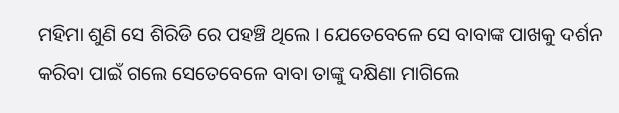ମହିମା ଶୁଣି ସେ ଶିରିଡି ରେ ପହଞ୍ଚି ଥିଲେ । ଯେତେବେଳେ ସେ ବାବାଙ୍କ ପାଖକୁ ଦର୍ଶନ କରିବା ପାଇଁ ଗଲେ ସେତେବେଳେ ବାବା ତାଙ୍କୁ ଦକ୍ଷିଣା ମାଗିଲେ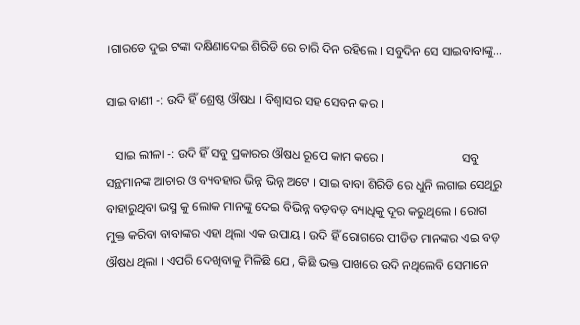।ଗାରଡେ ଦୁଇ ଟଙ୍କା ଦକ୍ଷିଣାଦେଇ ଶିରିଡି ରେ ଚାରି ଦିନ ରହିଲେ । ସବୁଦିନ ସେ ସାଇବାବାଙ୍କୁ...

ସାଇ ବାଣୀ -: ଉଦି ହିଁ ଶ୍ରେଷ୍ଠ ଔଷଧ । ବିଶ୍ୱାସର ସହ ସେବନ କର ।

   ସାଇ ଲୀଳା -: ଉଦି ହିଁ ସବୁ ପ୍ରକାରର ଔଷଧ ରୂପେ କାମ କରେ ।                         ସବୁ ସନ୍ଥମାନଙ୍କ ଆଚାର ଓ ବ୍ୟବହାର ଭିନ୍ନ ଭିନ୍ନ ଅଟେ । ସାଇ ବାବା ଶିରିଡି ରେ ଧୁନି ଲଗାଇ ସେଥିରୁ ବାହାରୁଥିବା ଭସ୍ମ କୁ ଲୋକ ମାନଙ୍କୁ ଦେଇ ବିଭିନ୍ନ ବଡ଼ବଡ଼ ବ୍ୟାଧିକୁ ଦୂର କରୁଥିଲେ । ରୋଗ ମୁକ୍ତ କରିବା ବାବାଙ୍କର ଏହା ଥିଲା ଏକ ଉପାୟ । ଉଦି ହିଁ ରୋଗରେ ପୀଡିତ ମାନଙ୍କର ଏଇ ବଡ଼ ଔଷଧ ଥିଲା । ଏପରି ଦେଖିବାକୁ ମିଳିଛି ଯେ , କିଛି ଭକ୍ତ ପାଖରେ ଉଦି ନଥିଲେବି ସେମାନେ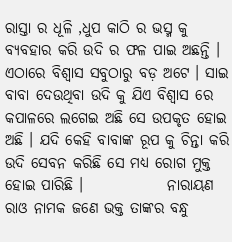ରାସ୍ତା ର ଧୂଳି ,ଧୁପ କାଠି ର ଭସ୍ମ କୁ ବ୍ୟବହାର କରି ଉଦି ର ଫଳ ପାଇ ଅଛନ୍ତି । ଏଠାରେ ବିଶ୍ୱାସ ସବୁଠାରୁ ବଡ଼ ଅଟେ । ସାଇ ବାବା ଦେଉଥିବା ଉଦି କୁ ଯିଏ ବିଶ୍ୱାସ ରେ କପାଳରେ ଲଗେଇ ଅଛି ସେ ଉପକୃତ ହୋଇ ଅଛି । ଯଦି କେହି ବାବାଙ୍କ ରୂପ କୁ ଚିନ୍ତା କରି ଉଦି ସେବନ କରିଛି ସେ ମଧ୍ୟ ରୋଗ ମୁକ୍ତ ହୋଇ ପାରିଛି ।              ନାରାୟଣ ରାଓ ନାମକ ଜଣେ ଭକ୍ତ ତାଙ୍କର ବନ୍ଧୁ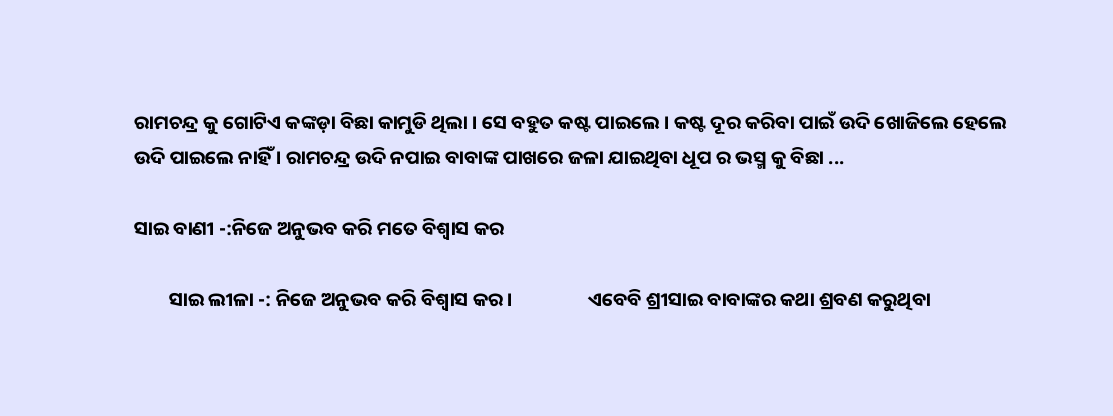ରାମଚନ୍ଦ୍ର କୁ ଗୋଟିଏ କଙ୍କଡ଼ା ବିଛା କାମୁଡି ଥିଲା । ସେ ବହୁତ କଷ୍ଟ ପାଇଲେ । କଷ୍ଟ ଦୂର କରିବା ପାଇଁ ଉଦି ଖୋଜିଲେ ହେଲେ ଉଦି ପାଇଲେ ନାହିଁ । ରାମଚନ୍ଦ୍ର ଉଦି ନପାଇ ବାବାଙ୍କ ପାଖରେ ଜଳା ଯାଇଥିବା ଧୂପ ର ଭସ୍ମ କୁ ବିଛା ...

ସାଇ ବାଣୀ -:ନିଜେ ଅନୁଭବ କରି ମତେ ବିଶ୍ୱାସ କର

        ସାଇ ଲୀଳା -: ନିଜେ ଅନୁଭବ କରି ବିଶ୍ୱାସ କର ।                 ଏବେବି ଶ୍ରୀସାଇ ବାବାଙ୍କର କଥା ଶ୍ରବଣ କରୁଥିବା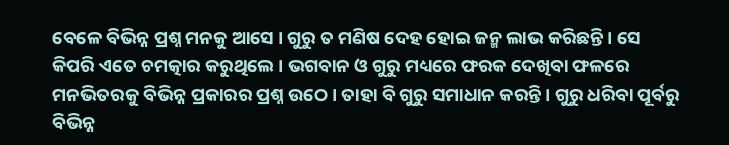ବେଳେ ବିଭିନ୍ନ ପ୍ରଶ୍ନ ମନକୁ ଆସେ । ଗୁରୁ ତ ମଣିଷ ଦେହ ହୋଇ ଜନ୍ମ ଲାଭ କରିଛନ୍ତି । ସେ କିପରି ଏତେ ଚମତ୍କାର କରୁଥିଲେ । ଭଗବାନ ଓ ଗୁରୁ ମଧ୍ୟରେ ଫରକ ଦେଖିବା ଫଳରେ  ମନଭିତରକୁ ବିଭିନ୍ନ ପ୍ରକାରର ପ୍ରଶ୍ନ ଉଠେ । ତାହା ବି ଗୁରୁ ସମାଧାନ କରନ୍ତି । ଗୁରୁ ଧରିବା ପୂର୍ବରୁ ବିଭିନ୍ନ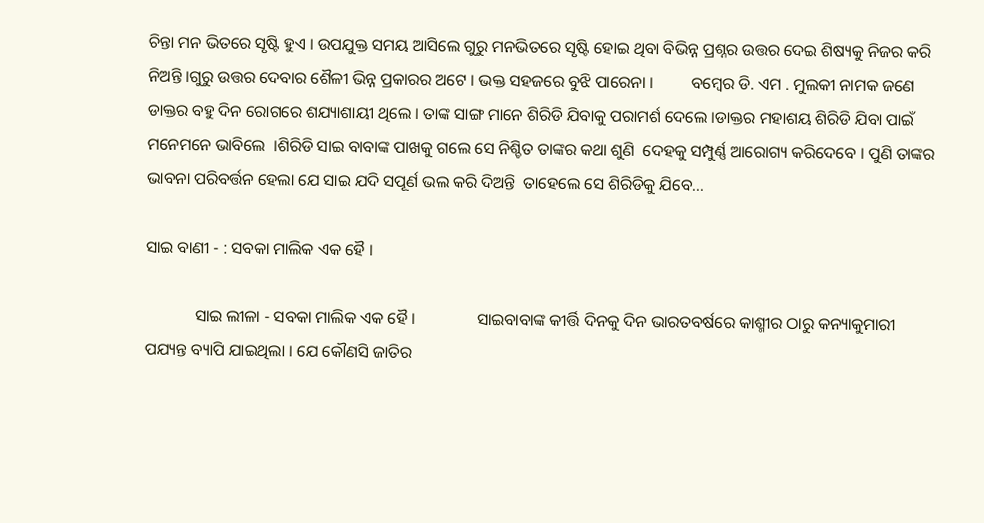ଚିନ୍ତା ମନ ଭିତରେ ସୃଷ୍ଟି ହୁଏ । ଉପଯୁକ୍ତ ସମୟ ଆସିଲେ ଗୁରୁ ମନଭିତରେ ସୃଷ୍ଟି ହୋଇ ଥିବା ବିଭିନ୍ନ ପ୍ରଶ୍ନର ଉତ୍ତର ଦେଇ ଶିଷ୍ୟକୁ ନିଜର କରି ନିଅନ୍ତି ।ଗୁରୁ ଉତ୍ତର ଦେବାର ଶୈଳୀ ଭିନ୍ନ ପ୍ରକାରର ଅଟେ । ଭକ୍ତ ସହଜରେ ବୁଝି ପାରେନା ।         ବମ୍ବେର ଡି. ଏମ . ମୁଲକୀ ନାମକ ଜଣେ ଡାକ୍ତର ବହୁ ଦିନ ରୋଗରେ ଶଯ୍ୟାଶାୟୀ ଥିଲେ । ତାଙ୍କ ସାଙ୍ଗ ମାନେ ଶିରିଡି ଯିବାକୁ ପରାମର୍ଶ ଦେଲେ ।ଡାକ୍ତର ମହାଶୟ ଶିରିଡି ଯିବା ପାଇଁ ମନେମନେ ଭାବିଲେ  ।ଶିରିଡି ସାଇ ବାବାଙ୍କ ପାଖକୁ ଗଲେ ସେ ନିଶ୍ଚିତ ତାଙ୍କର କଥା ଶୁଣି  ଦେହକୁ ସମ୍ପୁର୍ଣ୍ଣ ଆରୋଗ୍ୟ କରିଦେବେ । ପୁଣି ତାଙ୍କର ଭାବନା ପରିବର୍ତ୍ତନ ହେଲା ଯେ ସାଇ ଯଦି ସପୂର୍ଣ ଭଲ କରି ଦିଅନ୍ତି  ତାହେଲେ ସେ ଶିରିଡିକୁ ଯିବେ...

ସାଇ ବାଣୀ - : ସବକା ମାଲିକ ଏକ ହୈ ।

            ସାଇ ଲୀଳା - ସବକା ମାଲିକ ଏକ ହୈ ।               ସାଇବାବାଙ୍କ କୀର୍ତ୍ତି ଦିନକୁ ଦିନ ଭାରତବର୍ଷରେ କାଶ୍ମୀର ଠାରୁ କନ୍ୟାକୁମାରୀ ପଯ୍ୟନ୍ତ ବ୍ୟାପି ଯାଇଥିଲା । ଯେ କୌଣସି ଜାତିର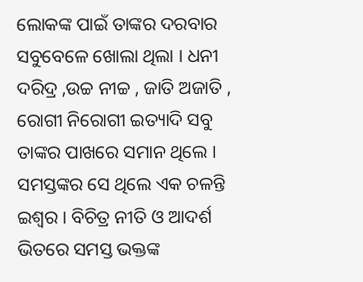ଲୋକଙ୍କ ପାଇଁ ତାଙ୍କର ଦରବାର ସବୁବେଳେ ଖୋଲା ଥିଲା । ଧନୀ ଦରିଦ୍ର ,ଉଚ୍ଚ ନୀଚ୍ଚ , ଜାତି ଅଜାତି , ରୋଗୀ ନିରୋଗୀ ଇତ୍ୟାଦି ସବୁ ତାଙ୍କର ପାଖରେ ସମାନ ଥିଲେ । ସମସ୍ତଙ୍କର ସେ ଥିଲେ ଏକ ଚଳନ୍ତି ଇଶ୍ଵର । ବିଚିତ୍ର ନୀତି ଓ ଆଦର୍ଶ ଭିତରେ ସମସ୍ତ ଭକ୍ତଙ୍କ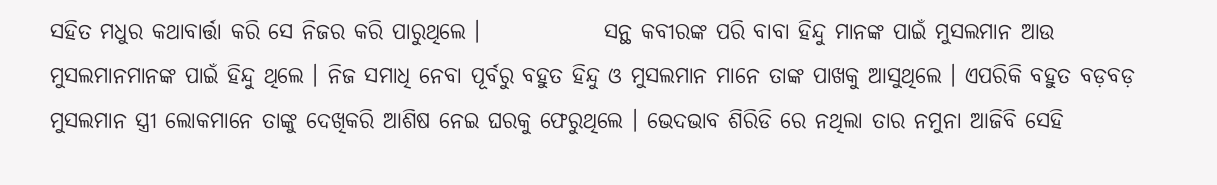ସହିତ ମଧୁର କଥାବାର୍ତ୍ତା କରି ସେ ନିଜର କରି ପାରୁଥିଲେ ।              ସନ୍ଥ କବୀରଙ୍କ ପରି ବାବା ହିନ୍ଦୁ ମାନଙ୍କ ପାଇଁ ମୁସଲମାନ ଆଉ ମୁସଲମାନମାନଙ୍କ ପାଇଁ ହିନ୍ଦୁ ଥିଲେ । ନିଜ ସମାଧି ନେବା ପୂର୍ବରୁ ବହୁତ ହିନ୍ଦୁ ଓ ମୁସଲମାନ ମାନେ ତାଙ୍କ ପାଖକୁ ଆସୁଥିଲେ । ଏପରିକି ବହୁତ ବଡ଼ବଡ଼ ମୁସଲମାନ ସ୍ତ୍ରୀ ଲୋକମାନେ ତାଙ୍କୁ ଦେଖିକରି ଆଶିଷ ନେଇ ଘରକୁ ଫେରୁଥିଲେ । ଭେଦଭାବ ଶିରିଡି ରେ ନଥିଲା ତାର ନମୁନା ଆଜିବି ସେହି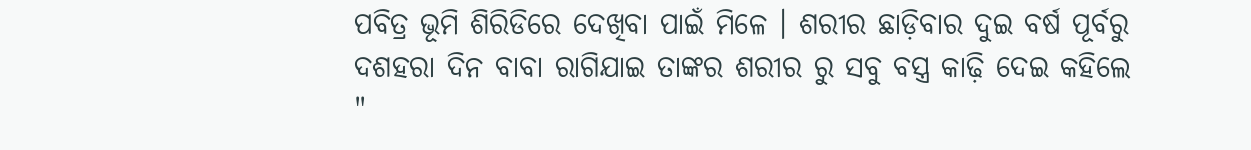ପବିତ୍ର ଭୂମି ଶିରିଡିରେ ଦେଖିବା ପାଇଁ ମିଳେ । ଶରୀର ଛାଡ଼ିବାର ଦୁଇ ବର୍ଷ ପୂର୍ବରୁ ଦଶହରା ଦିନ ବାବା ରାଗିଯାଇ ତାଙ୍କର ଶରୀର ରୁ ସବୁ ବସ୍ତ୍ର କାଢ଼ି ଦେଇ କହିଲେ        "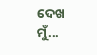ଦେଖ ମୁଁ...